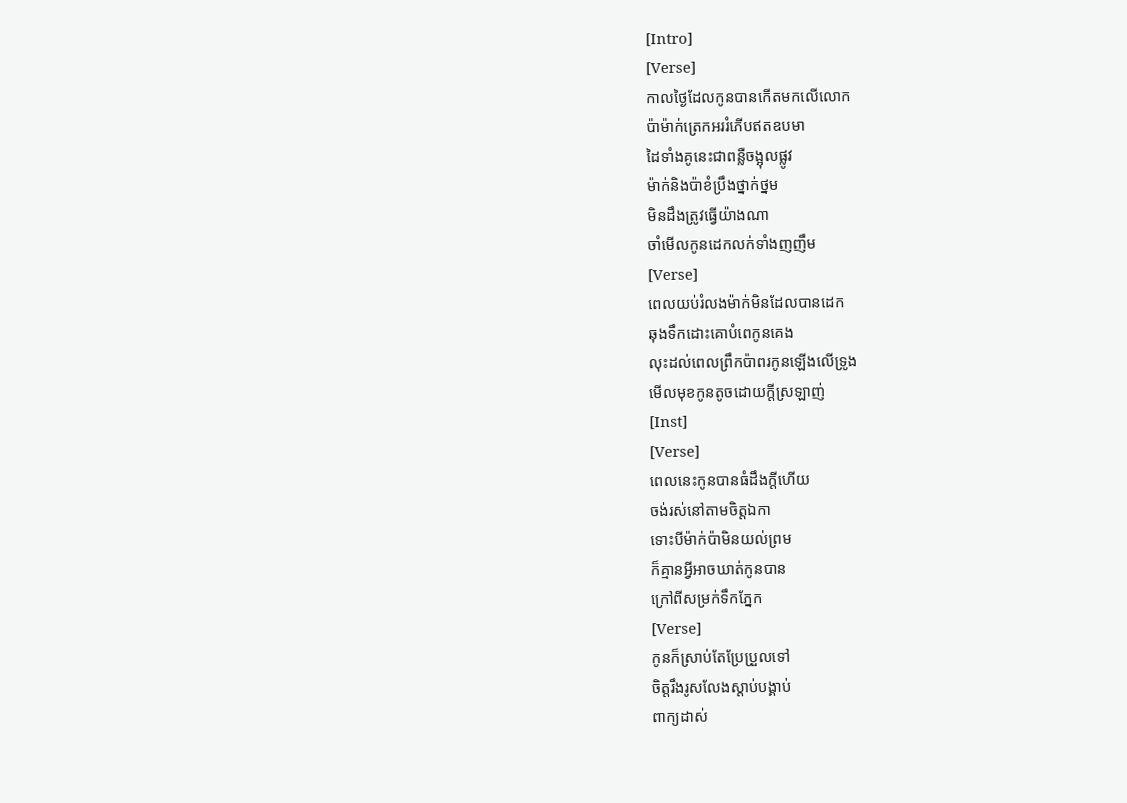[Intro]
[Verse]
កាលថ្ងៃដែលកូនបានកើតមកលើលោក
ប៉ាម៉ាក់ត្រេកអររំភើបឥតឧបមា
ដៃទាំងគូនេះជាពន្លឺចង្អុលផ្លូវ
ម៉ាក់និងប៉ាខំប្រឹងថ្នាក់ថ្នម
មិនដឹងត្រូវធ្វើយ៉ាងណា
ចាំមើលកូនដេកលក់ទាំងញញឹម
[Verse]
ពេលយប់រំលងម៉ាក់មិនដែលបានដេក
ឆុងទឹកដោះគោបំពេកូនគេង
លុះដល់ពេលព្រឹកប៉ាពរកូនឡើងលើទ្រូង
មើលមុខកូនតូចដោយក្តីស្រឡាញ់
[Inst]
[Verse]
ពេលនេះកូនបានធំដឹងក្តីហើយ
ចង់រស់នៅតាមចិត្តឯកា
ទោះបីម៉ាក់ប៉ាមិនយល់ព្រម
ក៏គ្មានអ្វីអាចឃាត់កូនបាន
ក្រៅពីសម្រក់ទឹកភ្នែក
[Verse]
កូនក៏ស្រាប់តែប្រែប្រួលទៅ
ចិត្តរឹងរូសលែងស្តាប់បង្គាប់
ពាក្យដាស់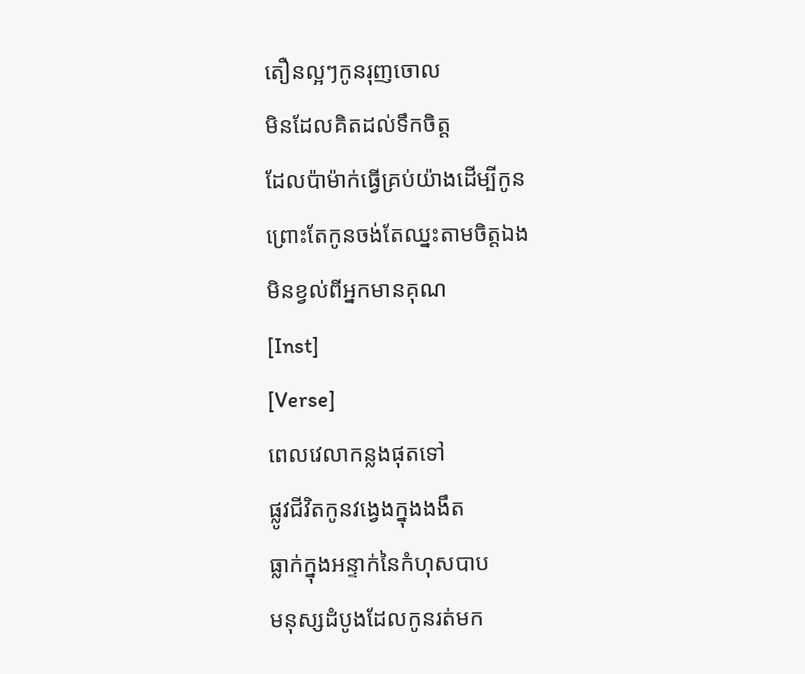តឿនល្អៗកូនរុញចោល
មិនដែលគិតដល់ទឹកចិត្ត
ដែលប៉ាម៉ាក់ធ្វើគ្រប់យ៉ាងដើម្បីកូន
ព្រោះតែកូនចង់តែឈ្នះតាមចិត្តឯង
មិនខ្វល់ពីអ្នកមានគុណ
[Inst]
[Verse]
ពេលវេលាកន្លងផុតទៅ
ផ្លូវជីវិតកូនវង្វេងក្នុងងងឹត
ធ្លាក់ក្នុងអន្ទាក់នៃកំហុសបាប
មនុស្សដំបូងដែលកូនរត់មក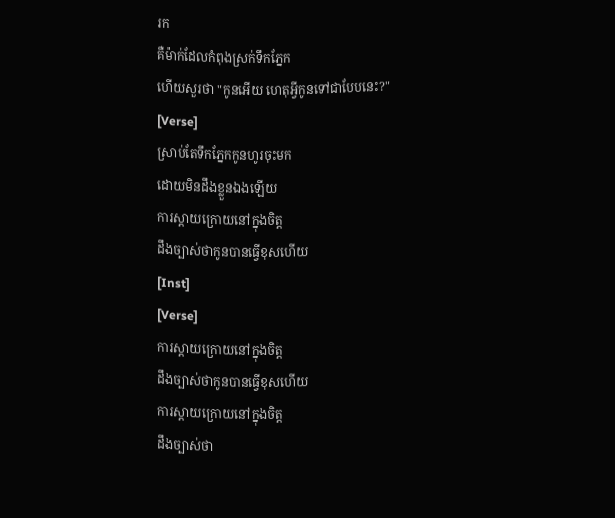រក
គឺម៉ាក់ដែលកំពុងស្រក់ទឹកភ្នែក
ហើយសួរថា "កូនអើយ ហេតុអ្វីកូនទៅជាបែបនេះ?"
[Verse]
ស្រាប់តែទឹកភ្នែកកូនហូរចុះមក
ដោយមិនដឹងខ្លួនឯងឡើយ
ការស្តាយក្រោយនៅក្នុងចិត្ត
ដឹងច្បាស់ថាកូនបានធ្វើខុសហើយ
[Inst]
[Verse]
ការស្តាយក្រោយនៅក្នុងចិត្ត
ដឹងច្បាស់ថាកូនបានធ្វើខុសហើយ
ការស្តាយក្រោយនៅក្នុងចិត្ត
ដឹងច្បាស់ថា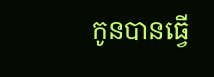កូនបានធ្វើ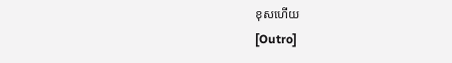ខុសហើយ
[Outro]